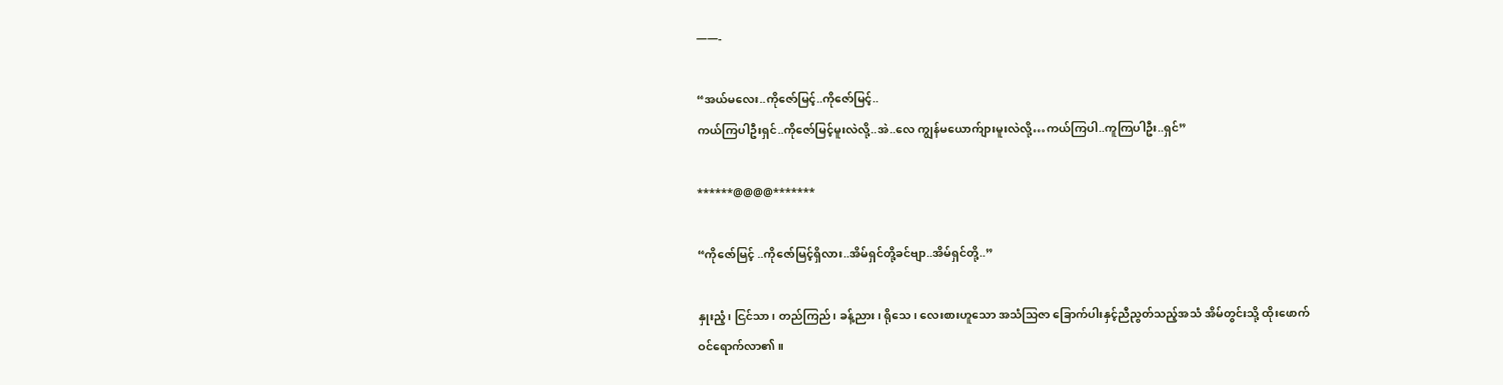——-

“အယ်မလေး..ကိုဇော်မြင့်..ကိုဇော်မြင့်..
ကယ်ကြပါဦးရှင်..ကိုဇော်မြင့်မူးလဲလို့..အဲ..လေ ကျွန်မယောက်ျားမူးလဲလို့…ကယ်ကြပါ..ကူကြပါဦး..ရှင်”

******@@@@*******

“ကိုဇော်မြင့် ..ကိုဇော်မြင့်ရှိလား..အိမ်ရှင်တို့ခင်ဗျာ..အိမ်ရှင်တို့..”

နှုးညံ့၊ ငြင်သာ၊ တည်ကြည်၊ ခန့်ညား၊ ရိုသေ၊ လေးစားဟူသော အသံသြဇာ ခြောက်ပါးနှင့်ညီညွတ်သည့်အသံ အိမ်တွင်းသို့ ထိုးဖောက် ဝင်ရောက်လာ၏။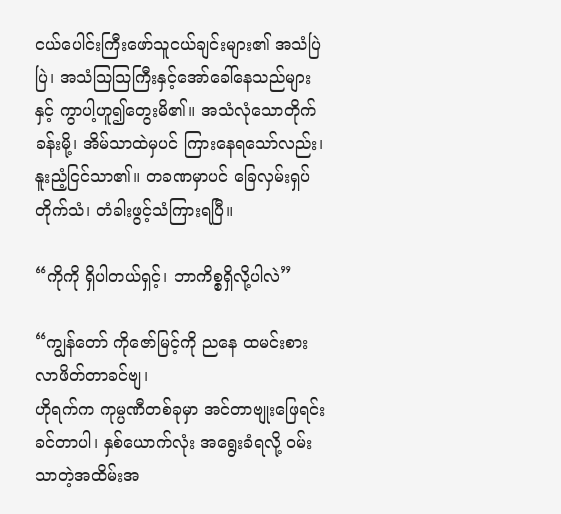ငယ်ပေါင်းကြီးဖော်သူငယ်ချင်းများ၏ အသံပြဲပြဲ၊ အသံသြသြကြီးနှင့်အော်ခေါ်နေသည်များနှင့် ကွာပါ့ဟူ၍တွေးမိ၏။ အသံလုံသောတိုက်ခန်းမို့၊ အိမ်သာထဲမှပင် ကြားနေရသော်လည်း၊ နူးညံ့ငြင်သာ၏။ တခဏမှာပင် ခြေလှမ်းရှပ်တိုက်သံ၊ တံခါးဖွင့်သံကြားရပြီ။

“ကိုကို ရှိပါတယ်ရှင့်၊ ဘာကိစ္စရှိလို့ပါလဲ”

“ကျွန်တော် ကိုဇော်မြင့်ကို ညနေ ထမင်းစားလာဖိတ်တာခင်ဗျ၊
ဟိုရက်က ကုမ္ပဏီတစ်ခုမှာ အင်တာဗျုးဖြေရင်း ခင်တာပါ၊ နှစ်ယောက်လုံး အရွေးခံရလို့ ဝမ်းသာတဲ့အထိမ်းအ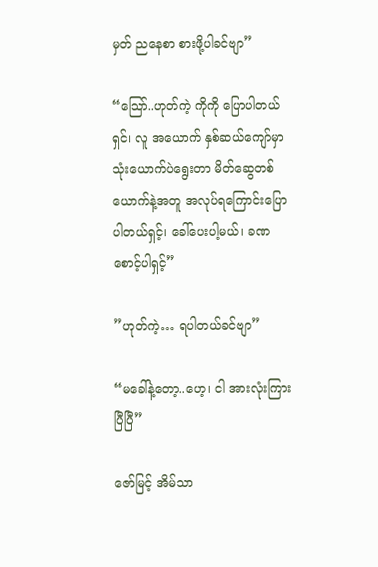မှတ် ညနေစာ စားဖို့ပါခင်ဗျာ”

“သြော်..ဟုတ်ကဲ့ ကိုကို ပြောပါတယ်ရှင်၊ လူ အယောက် နှစ်ဆယ်ကျော်မှာ သုံးယောက်ပဲရွေးတာ မိတ်ဆွေတစ်ယောက်နဲ့အတူ အလုပ်ရကြောင်းပြောပါတယ်ရှင့်၊ ခေါ်ပေးပါ့မယ်၊ ခဏစောင့်ပါရှင့်”

”ဟုတ်ကဲ့… ရပါတယ်ခင်ဗျာ”

“မခေါ်နဲ့တော့..ဟေ့၊ ငါ အားလုံးကြားပြီပြီ”

ဇော်မြင့် အိမ်သာ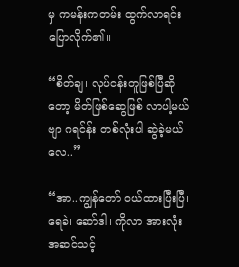မှ ကမန်းကတမ်း ထွက်လာရင်း ပြောလိုက်၏။

“စိတ်ချ၊ လုပ်ငန်းတူဖြစ်ပြီဆိုတော့ မိတ်ဖြစ်ဆွေဖြစ် လာပါ့မယ်ဗျာ ဂရင်န်း တစ်လုံးပါ ဆွဲခဲ့မယ်လေ..”

“အာ..ကျွန်တော် ဝယ်ထားပြီးပြီ၊ ရေခဲ၊ ဆော်ဒါ၊ ကိုလာ အားလုံးအဆင်သင့်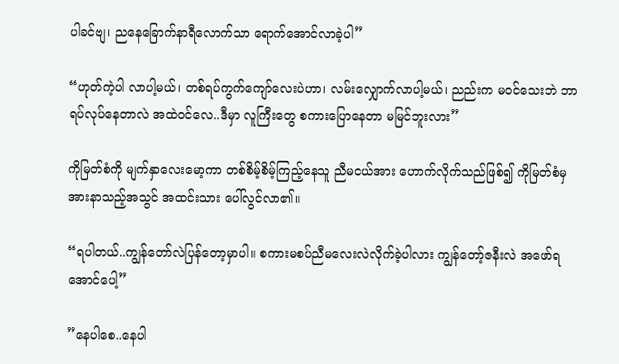ပါခင်ဗျ၊ ညနေခြောက်နာရီလောက်သာ ရောက်အောင်လာခဲ့ပါ”

“ဟုတ်ကဲ့ပါ လာပါ့မယ်၊ တစ်ရပ်ကွက်ကျော်လေးပဲဟာ၊ လမ်းလျှောက်လာပါ့မယ်၊ ညည်းက မဝင်သေးဘဲ ဘာရပ်လုပ်နေတာလဲ အထဲဝင်လေ..ဒီမှာ လူကြီးတွေ စကားပြောနေတာ မမြင်ဘူးလား”

ကိုမြတ်စံကို မျက်နှာလေးမော့ကာ တစ်စိမ့်စိမ့်ကြည့်နေသူ ညီမငယ်အား ဟောက်လိုက်သည်ဖြစ်၍ ကိုမြတ်စံမှ အားနာသည့်အသွင် အထင်းသား ပေါ်လွင်လာ၏။

“ရပါတယ်..ကျွန်တော်လဲပြန်တော့မှာပါ။ စကားမစပ်ညီမလေးလဲလိုက်ခဲ့ပါလား ကျွန်တော့်ဇနီးလဲ အဖော်ရအောင်ပေါ့”

”နေပါစေ..နေပါ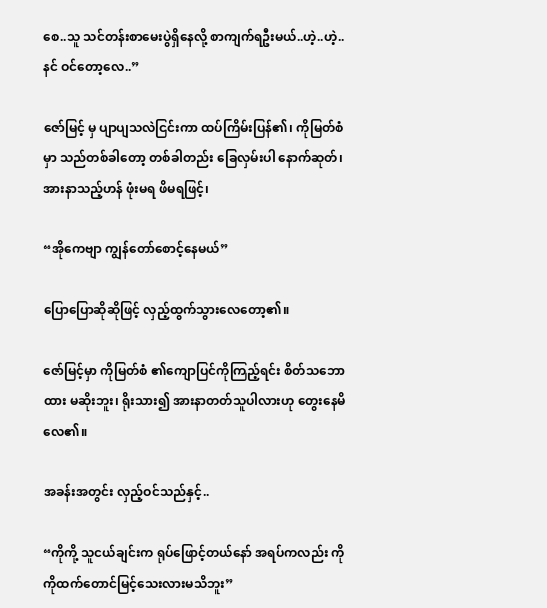စေ..သူ သင်တန်းစာမေးပွဲရှိနေလို့ စာကျက်ရဦးမယ်..ဟဲ့..ဟဲ့..နင် ဝင်တော့လေ..”

ဇော်မြင့် မှ ပျာပျသလဲငြင်းကာ ထပ်ကြိမ်းပြန်၏၊ ကိုမြတ်စံမှာ သည်တစ်ခါတော့ တစ်ခါတည်း ခြေလှမ်းပါ နောက်ဆုတ်၊ အားနာသည့်ဟန် ဖုံးမရ ဖိမရဖြင့်၊

“အိုကေဗျာ ကျွန်တော်စောင့်နေမယ်”

ပြောပြောဆိုဆိုဖြင့် လှည့်ထွက်သွားလေတော့၏။

ဇော်မြင့်မှာ ကိုမြတ်စံ ၏ကျောပြင်ကိုကြည့်ရင်း စိတ်သဘောထား မဆိုးဘူး၊ ရိုးသား၍ အားနာတတ်သူပါလားဟု တွေးနေမိလေ၏။

အခန်းအတွင်း လှည့်ဝင်သည်နှင့်..

“ကိုကို့ သူငယ်ချင်းက ရုပ်ဖြောင့်တယ်နော် အရပ်ကလည်း ကိုကိုထက်တောင်မြင့်သေးလားမသိဘူး”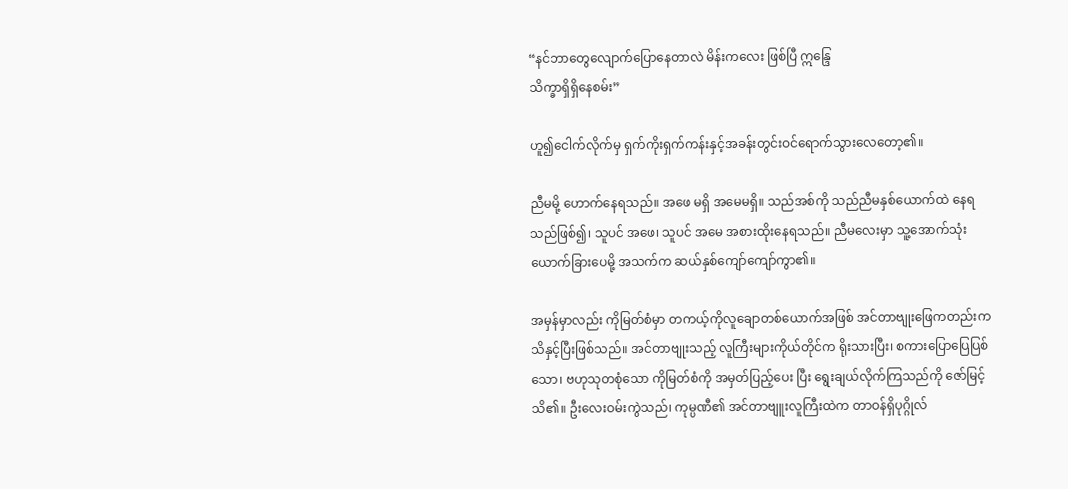“နင်ဘာတွေလျောက်ပြောနေတာလဲ မိန်းကလေး ဖြစ်ပြီ ဣန္ဒြေ
သိက္ခာရှိရှိနေစမ်း”

ဟူ၍ငေါက်လိုက်မှ ရှက်ကိုးရှက်ကန်းနှင့်အခန်းတွင်းဝင်ရောက်သွားလေတော့၏။

ညီမမို့ ဟောက်နေရသည်။ အဖေ မရှိ အမေမရှိ။ သည်အစ်ကို သည်ညီမနှစ်ယောက်ထဲ နေရသည်ဖြစ်၍၊ သူပင် အဖေ၊ သူပင် အမေ အစားထိုးနေရသည်။ ညီမလေးမှာ သူ့အောက်သုံးယောက်ခြားပေမို့ အသက်က ဆယ်နှစ်ကျော်ကျော်ကွာ၏။

အမှန်မှာလည်း ကိုမြတ်စံမှာ တကယ့်ကိုလူချောတစ်ယောက်အဖြစ် အင်တာဗျုးဖြေကတည်းက သိနှင့်ပြီးဖြစ်သည်။ အင်တာဗျုးသည့် လူကြီးများကိုယ်တိုင်က ရိုးသားပြီး၊ စကားပြောပြေပြစ်သော၊ ဗဟုသုတစုံသော ကိုမြတ်စံကို အမှတ်ပြည့်ပေး ပြီး ရွေးချယ်လိုက်ကြသည်ကို ဇော်မြင့် သိ၏။ ဦးလေးဝမ်းကွဲသည်၊ ကုမ္ပဏီ၏ အင်တာဗျူးလူကြီးထဲက တာဝန်ရှိပုဂ္ဂိုလ်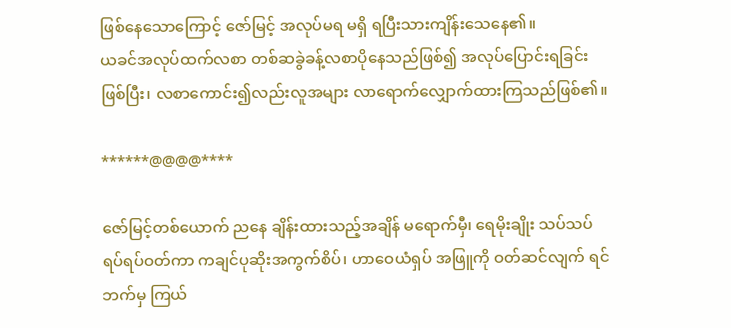ဖြစ်နေသောကြောင့် ဇော်မြင့် အလုပ်မရ မရှိ ရပြီးသားကျိန်းသေနေ၏။
ယခင်အလုပ်ထက်လစာ တစ်ဆခွဲခန့်လစာပိုနေသည်ဖြစ်၍ အလုပ်ပြောင်းရခြင်းဖြစ်ပြီး၊ လစာကောင်း၍လည်းလူအများ လာရောက်လျှောက်ထားကြသည်ဖြစ်၏။

******@@@@****

ဇော်မြင့်တစ်ယောက် ညနေ ချိန်းထားသည့်အချိန် မရောက်မှီ၊ ရေမိုးချိုး သပ်သပ်ရပ်ရပ်ဝတ်ကာ ကချင်ပုဆိုးအကွက်စိပ်၊ ဟာဝေယံရှပ် အဖြူကို ဝတ်ဆင်လျက် ရင်ဘက်မှ ကြယ်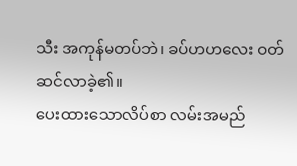သီး အကုန်မတပ်ဘဲ၊ ခပ်ဟဟလေး ဝတ်ဆင်လာခဲ့၏။
ပေးထားသောလိပ်စာ လမ်းအမည်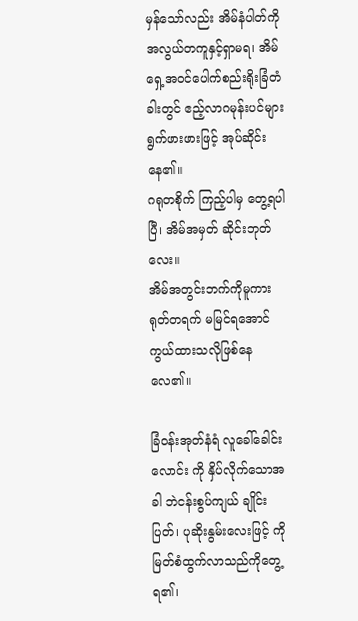မှန်သော်လည်း အိမ်နံပါတ်ကို အလွယ်တကူနှင့်ရှာမရ၊ အိမ်ရှေ့အဝင်ပေါက်စည်းရိုးခြံတံခါးတွင် ဧည့်လာဂမုန်းပင်များ ရွက်ဖားဖားဖြင့် အုပ်ဆိုင်းနေ၏။
ဂရုတစိုက် ကြည့်ပါမှ တွေ့ရပါပြီ၊ အိမ်အမှတ် ဆိုင်းဘုတ်လေး။
အိမ်အတွင်းဘက်ကိုမူကား ရုတ်တရက် မမြင်ရအောင် ကွယ်ထားသလိုဖြစ်နေလေ၏။

ခြံဝန်းအုတ်နံရံ လူခေါ်ခေါင်းလောင်း ကို နှိပ်လိုက်သောအခါ ဘဲငန်းစွပ်ကျယ် ချိုင်းပြတ်၊ ပုဆိုးနွမ်းလေးဖြင့် ကိုမြတ်စံထွက်လာသည်ကိုတွေ့ရ၏၊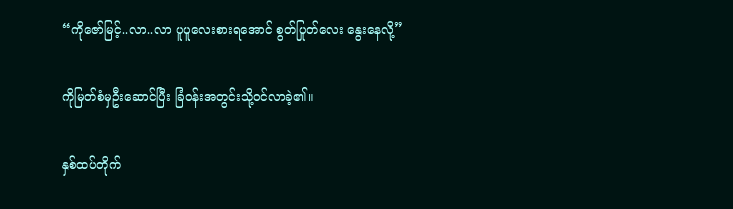“ကိုဇော်မြင့်..လာ..လာ ပူပူလေးစားရအောင် စွတ်ပြုတ်လေး နွေးနေလို့”

ကိုမြတ်စံမှဦးဆောင်ပြီး ခြံဝန်းအတွင်းသို့ဝင်လာခဲ့၏။

နှစ်ထပ်တိုက်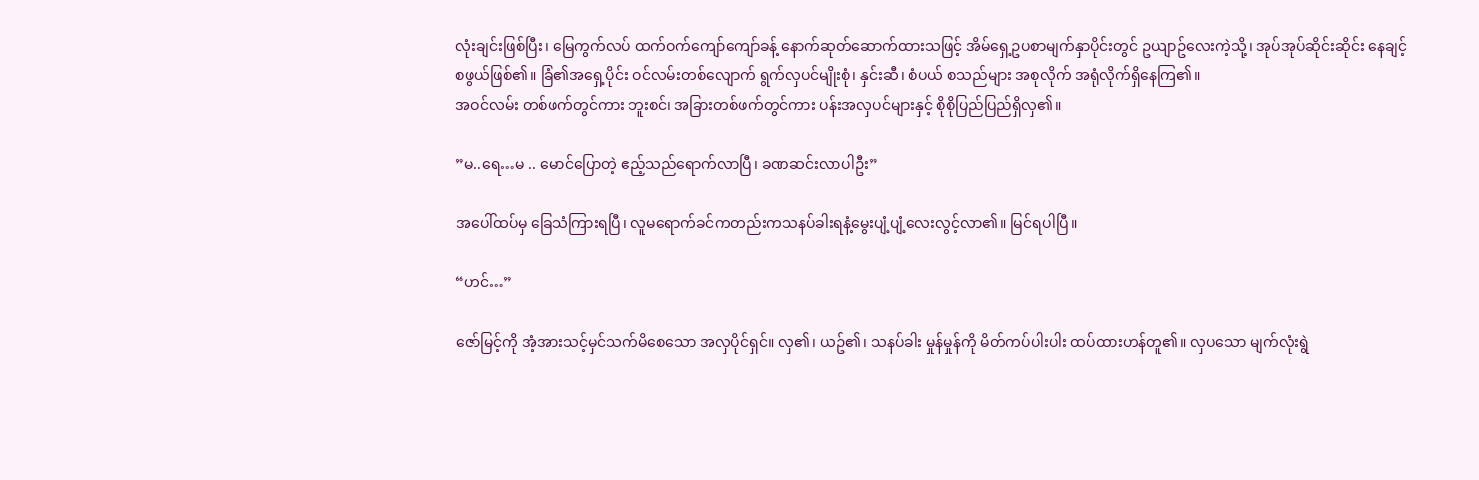လုံးချင်းဖြစ်ပြီး၊ မြေကွက်လပ် ထက်ဝက်ကျော်ကျော်ခန့် နောက်ဆုတ်ဆောက်ထားသဖြင့် အိမ်ရှေ့ဥပစာမျက်နှာပိုင်းတွင် ဥယျာဥ်လေးကဲ့သို့၊ အုပ်အုပ်ဆိုင်းဆိုင်း နေချင့်စဖွယ်ဖြစ်၏။ ခြံ၏အရှေ့ပိုင်း ဝင်လမ်းတစ်လျောက် ရွက်လှပင်မျိုးစုံ၊ နှင်းဆီ၊ စံပယ် စသည်များ အစုလိုက် အရုံလိုက်ရှိနေကြ၏။
အဝင်လမ်း တစ်ဖက်တွင်ကား ဘူးစင်၊ အခြားတစ်ဖက်တွင်ကား ပန်းအလှပင်များနှင့် စိုစိုပြည်ပြည်ရှိလှ၏။

”မ..ရေ…မ .. မောင်ပြောတဲ့ ဧည့်သည်ရောက်လာပြီ၊ ခဏဆင်းလာပါဦး”

အပေါ်ထပ်မှ ခြေသံကြားရပြီ၊ လူမရောက်ခင်ကတည်းကသနပ်ခါးရနံ့မွေးပျံ့ပျံ့လေးလွင့်လာ၏။ မြင်ရပါပြီ။

“ဟင်…”

ဇော်မြင့်ကို အံ့အားသင့်မှင်သက်မိစေသော အလှပိုင်ရှင်။ လှ၏၊ ယဥ်၏၊ သနပ်ခါး မှုန်မှုန်ကို မိတ်ကပ်ပါးပါး ထပ်ထားဟန်တူ၏။ လှပသော မျက်လုံးရွဲ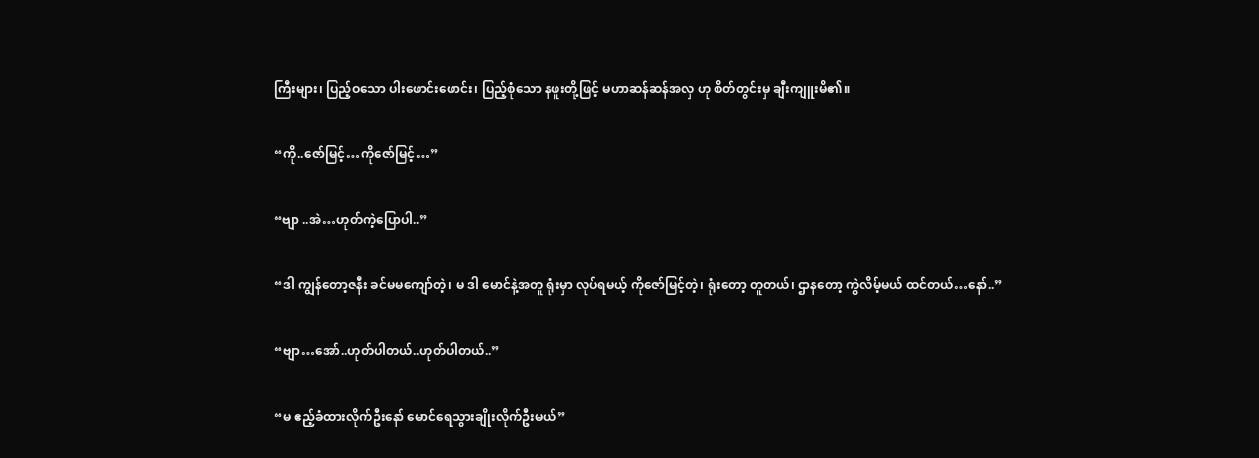ကြီးများ၊ ပြည့်ဝသော ပါးဖောင်းဖောင်း၊ ပြည့်စုံသော နဖူးတို့ဖြင့် မဟာဆန်ဆန်အလှ ဟု စိတ်တွင်းမှ ချီးကျူးမိ၏။

“ကို..ဇော်မြင့်…ကိုဇော်မြင့်…”

“ဗျာ ..အဲ…ဟုတ်ကဲ့ပြောပါ..”

“ဒါ ကျွန်တော့ဇနီး ခင်မမကျော်တဲ့၊ မ ဒါ မောင်နဲ့အတူ ရုံးမှာ လုပ်ရမယ့် ကိုဇော်မြင့်တဲ့၊ ရုံးတော့ တူတယ်၊ ဌာနတော့ ကွဲလိမ့်မယ် ထင်တယ်…နော်..”

“ဗျာ…အော်..ဟုတ်ပါတယ်..ဟုတ်ပါတယ်..”

“မ ဧည့်ခံထားလိုက်ဦးနော် မောင်ရေသွားချိုးလိုက်ဦးမယ်”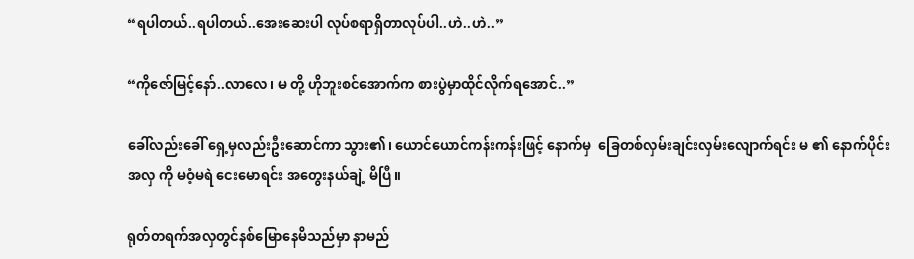“ရပါတယ်..ရပါတယ်..အေးဆေးပါ လုပ်စရာရှိတာလုပ်ပါ..ဟဲ..ဟဲ..”

“ကိုဇော်မြင့်နော်..လာလေ၊ မ တို့ ဟိုဘူးစင်အောက်က စားပွဲမှာထိုင်လိုက်ရအောင်..”

ခေါ်လည်းခေါ် ရှေ့မှလည်းဦးဆောင်ကာ သွား၏၊ ယောင်ယောင်ကန်းကန်းဖြင့် နောက်မှ  ခြေတစ်လှမ်းချင်းလှမ်းလျောက်ရင်း မ ၏ နောက်ပိုင်းအလှ ကို မဝံ့မရဲ ငေးမောရင်း အတွေးနယ်ချဲ့ မိပြီ။

ရုတ်တရက်အလှတွင်နစ်မြောနေမိသည်မှာ နာမည်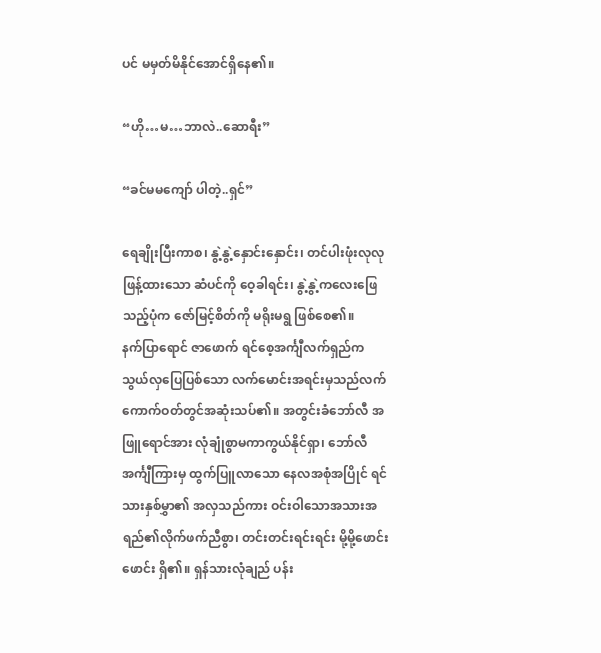ပင် မမှတ်မိနိုင်အောင်ရှိနေ၏။

“ဟို…မ…ဘာလဲ..ဆောရီး”

“ခင်မမကျော် ပါတဲ့..ရှင်”

ရေချိုးပြီးကာစ၊ နွဲ့နွဲ့နှောင်းနှောင်း၊ တင်ပါးဖုံးလုလု ဖြန့်ထားသော ဆံပင်ကို ဝေ့ခါရင်း၊ နွဲ့နွဲ့ကလေးဖြေသည့်ပုံက ဇော်မြင့်စိတ်ကို မရိုးမရွ ဖြစ်စေ၏။
နက်ပြာရောင် ဇာဖောက် ရင်စေ့အင်္ကျီလက်ရှည်က သွယ်လှပြေပြစ်သော လက်မောင်းအရင်းမှသည်လက်ကောက်ဝတ်တွင်အဆုံးသပ်၏။ အတွင်းခံဘော်လီ အဖြူရောင်အား လုံချုံစွာမကာကွယ်နိုင်ရှာ၊ ဘော်လီအင်္ကျီကြားမှ ထွက်ပြူလာသော နေလအစုံအပြိုင် ရင်သားနှစ်မွှာ၏ အလှသည်ကား ဝင်းဝါသောအသားအရည်၏လိုက်ဖက်ညီစွာ၊ တင်းတင်းရင်းရင်း မို့မို့ဖောင်းဖောင်း ရှိ၏။ ရှန်သားလုံချည် ပန်း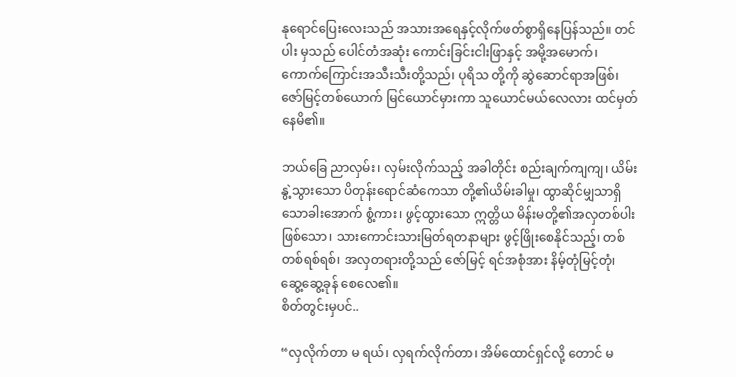နုရောင်ပြေးလေးသည် အသားအရေနှင့်လိုက်ဖတ်စွာရှိနေပြန်သည်။ တင်ပါး မှသည် ပေါင်တံအဆုံး ကောင်းခြင်းငါးဖြာနှင့် အမို့အမောက်၊ ကောက်ကြောင်းအသီးသီးတို့သည်၊ ပုရိသ တို့ကို ဆွဲဆောင်ရာအဖြစ်၊ ဇော်မြင့်တစ်ယောက် မြင်ယောင်မှားကာ သူယောင်မယ်လေလား ထင်မှတ်နေမိ၏။

ဘယ်ခြေ ညာလှမ်း၊ လှမ်းလိုက်သည့် အခါတိုင်း စည်းချက်ကျကျ၊ ယိမ်းနွဲ့သွားသော ပိတုန်းရောင်ဆံကေသာ တို့၏ယိမ်းခါမှု၊ ထွာဆိုင်မျှသာရှိသောခါးအောက် စွံ့ကား၊ ဖွင့်ထွားသော ဣတ္တိယ မိန်းမတို့၏အလှတစ်ပါးဖြစ်သော၊ သားကောင်းသားမြတ်ရတနာများ ဖွင့်ဖြိုးစေနိုင်သည့်၊ တစ်တစ်ရစ်ရစ်၊ အလှတရားတို့သည် ဇော်မြင့် ရင်အစုံအား နိမ့်တုံမြင့်တုံ၊ ဆွေ့ဆွေ့ခုန် စေလေ၏။
စိတ်တွင်းမှပင်..

“လှလိုက်တာ မ ရယ်၊ လှရက်လိုက်တာ၊ အိမ်ထောင်ရှင်လို့ တောင် မ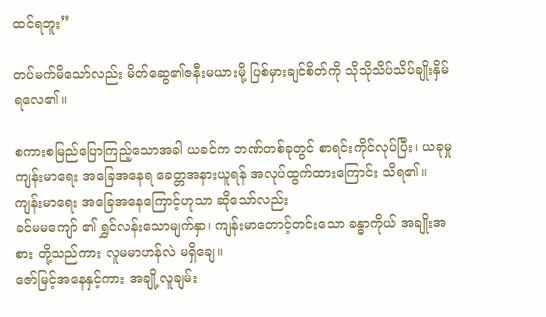ထင်ရဘူး”

တပ်မက်မိသော်လည်း မိတ်ဆွေ၏ဇနီးမယားမို့ ပြစ်မှားချင်စိတ်ကို သိုသိုသိပ်သိပ်ချိုးနှိမ်ရလေ၏။

စကားစမြည်ပြောကြည့်သောအခါ ယခင်က ဘဏ်တစ်ခုတွင် စာရင်းကိုင်လုပ်ပြီး၊ ယခုမှု ကျန်းမာရေး အခြေအနေရ ခေတ္တအနားယူရန် အလုပ်ထွက်ထားကြောင်း သိရ၏။
ကျန်းမာရေး အခြေအနေကြောင့်ဟုသာ ဆိုသော်လည်း
ခင်မမကျော် ၏ ရွှင်လန်းသောမျက်နှာ၊ ကျန်းမာတောင့်တင်းသော ခန္ဓာကိုယ် အချိုးအစား တို့သည်ကား လူမမာဟန်လဲ မရှိချေ။
ဇော်မြင့်အနေနှင့်ကား အချို့လူချမ်း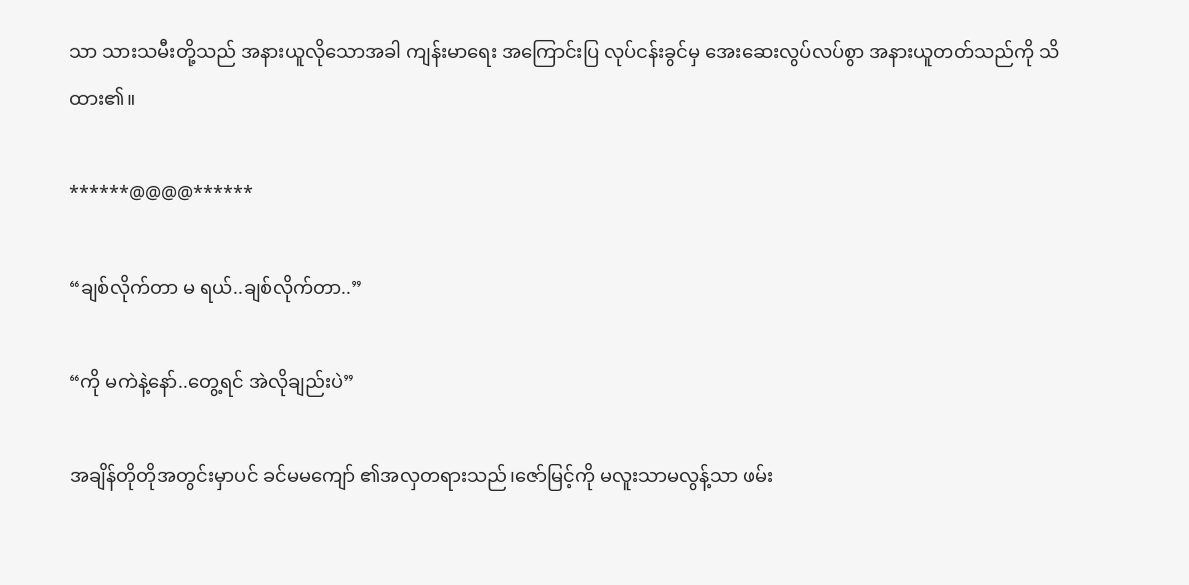သာ သားသမီးတို့သည် အနားယူလိုသောအခါ ကျန်းမာရေး အကြောင်းပြ လုပ်ငန်းခွင်မှ အေးဆေးလွပ်လပ်စွာ အနားယူတတ်သည်ကို သိထား၏။

******@@@@******

“ချစ်လိုက်တာ မ ရယ်..ချစ်လိုက်တာ..”

“ကို မကဲနဲ့နော်..တွေ့ရင် အဲလိုချည်းပဲ”

အချိန်တိုတိုအတွင်းမှာပင် ခင်မမကျော် ၏အလှတရားသည်၊ဇော်မြင့်ကို မလူးသာမလွန့်သာ ဖမ်း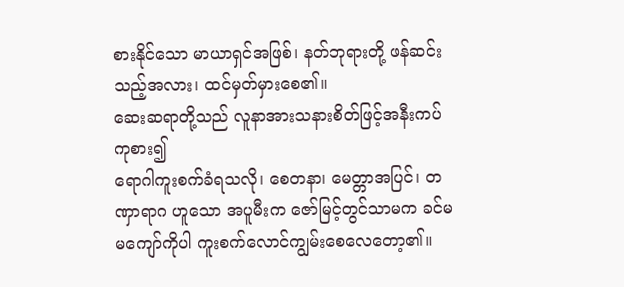စားနိုင်သော မာယာရှင်အဖြစ်၊ နတ်ဘုရားတို့ ဖန်ဆင်းသည့်အလား၊ ထင်မှတ်မှားစေ၏။
ဆေးဆရာတို့သည် လူနာအားသနားစိတ်ဖြင့်အနီးကပ် ကုစား၍
ရောဂါကူးစက်ခံရသလို၊ စေတနာ၊ မေတ္တာအပြင်၊ တဏှာရာဂ ဟူသော အပူမီးက ဇော်မြင့်တွင်သာမက ခင်မမကျော်ကိုပါ ကူးစက်လောင်ကျွမ်းစေလေတော့၏။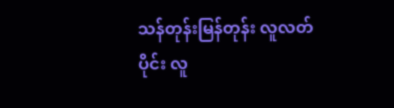သန်တုန်းမြန်တုန်း လူလတ်ပိုင်း လူ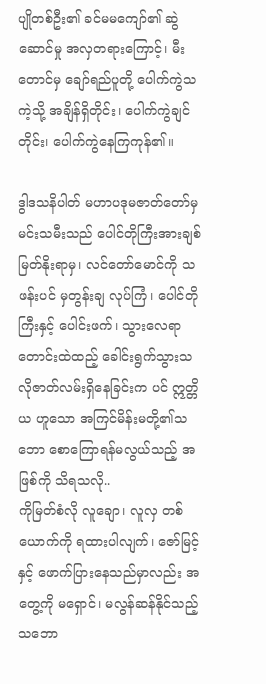ပျိုတစ်ဦး၏ ခင်မမကျော်၏ ဆွဲဆောင်မှု အလှတရားကြောင့်၊ မီးတောင်မှ ချော်ရည်ပူတို့ ပေါက်ကွဲသကဲ့သို့ အချိန်ရှိတိုင်း၊ ပေါက်ကွဲချင်တိုင်း၊ ပေါက်ကွဲနေကြကုန်၏။

ဒွါဒသနိပါတ် မဟာပဒုမဇာတ်တော်မှ မင်းသမီးသည် ပေါင်တိုကြီးအားချစ်မြတ်နိုးရာမှ၊ လင်တော်မောင်ကို သဖန်းပင် မှတွန်းချ လုပ်ကြံ၊ ပေါင်တိုကြီးနှင့် ပေါင်းဖက်၊ သွားလေရာ တောင်းထဲထည့် ခေါင်းရွက်သွားသလိုဇာတ်လမ်းရှိနေခြင်းက ပင် ဣတ္တိယ ဟူသော အကြင်မိန်းမတို့၏သဘော စောကြောရန်မလွယ်သည့် အဖြစ်ကို သိရသလို..
ကိုမြတ်စံလို လူချော၊ လူလှ တစ်ယောက်ကို ရထားပါလျက်၊ ဇော်မြင့်နှင့် ဖောက်ပြားနေသည်မှာလည်း အတွေ့ကို မရှောင်၊ မလွန်ဆန်နိုင်သည့်သဘော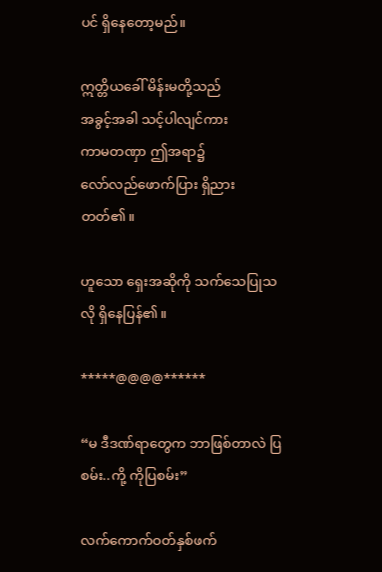ပင် ရှိနေတော့မည်။

ဣတ္တိယခေါ် မိန်းမတို့သည်
အခွင့်အခါ သင့်ပါလျင်ကား
ကာမတဏှာ ဤအရာ၌
လော်လည်ဖောက်ပြား ရှိညားတတ်၏။

ဟူသော ရှေးအဆိုကို သက်သေပြုသလို ရှိနေပြန်၏။

*****@@@@******

“မ ဒီဒဏ်ရာတွေက ဘာဖြစ်တာလဲ ပြစမ်း..ကို့ ကိုပြစမ်း”

လက်ကောက်ဝတ်နှစ်ဖက်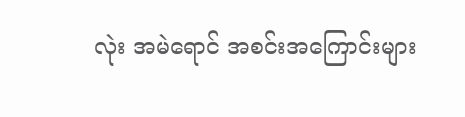လုဲး အမဲရောင် အစင်းအကြောင်းများ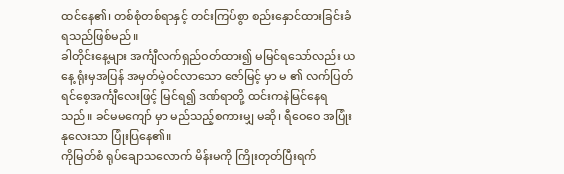ထင်နေ၏၊ တစ်စုံတစ်ရာနှင့် တင်းကြပ်စွာ စည်းနှောင်ထားခြင်းခံရသည်ဖြစ်မည်။
ခါတိုင်းနေ့များ အင်္ကျီလက်ရှည်ဝတ်ထား၍ မမြင်ရသော်လည်း ယနေ့ ရုံးမှအပြန် အမှတ်မဲ့ဝင်လာသော ဇော်မြင့် မှာ မ ၏ လက်ပြတ်ရင်စေ့အင်္ကျီလေးဖြင့် မြင်ရ၍ ဒဏ်ရာတို့ ထင်းကနဲမြင်နေရသည်။ ခင်မမကျော် မှာ မည်သည့်စကားမျှ မဆို၊ ရီဝေဝေ အပြုံးနုလေးသာ ပြုံးပြနေ၏။
ကိုမြတ်စံ ရုပ်ချောသလောက် မိန်းမကို ကြိုးတုတ်ပြီးရက်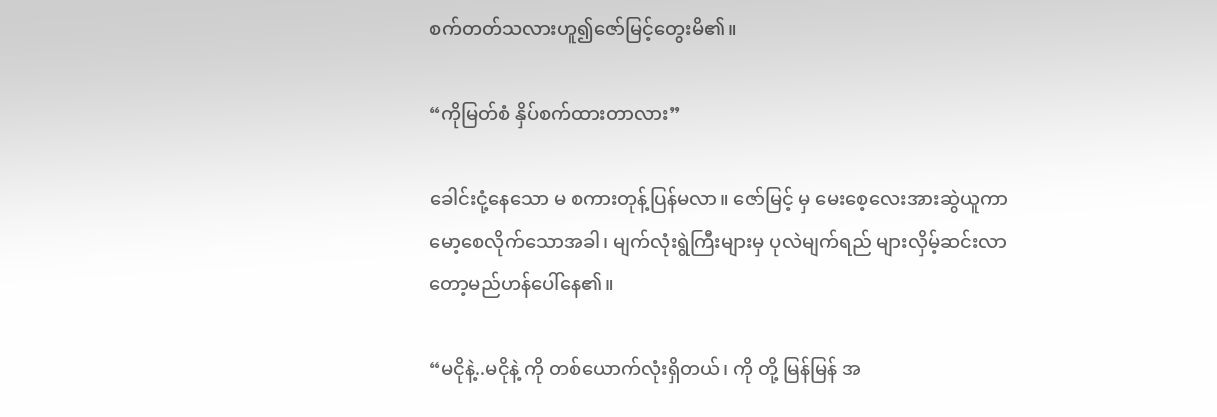စက်တတ်သလားဟူ၍ဇော်မြင့်တွေးမိ၏။

“ကိုမြတ်စံ နှိပ်စက်ထားတာလား”

ခေါင်းငုံ့နေသော မ စကားတုန့်ပြန်မလာ။ ဇော်မြင့် မှ မေးစေ့လေးအားဆွဲယူကာ မော့စေလိုက်သောအခါ၊ မျက်လုံးရွဲကြီးများမှ ပုလဲမျက်ရည် များလှိမ့်ဆင်းလာတော့မည်ဟန်ပေါ်နေ၏။

“မငိုနဲ့..မငိုနဲ့ ကို တစ်ယောက်လုံးရှိတယ်၊ ကို တို့ မြန်မြန် အ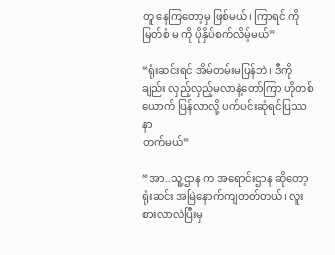တူ နေကြတော့မှ ဖြစ်မယ်၊ ကြာရင် ကိုမြတ်စံ မ ကို ပိုနှိပ်စက်လိမ့်မယ်”

“ရုံးဆင်းရင် အိမ်တမ်းမပြန်ဘဲ၊ ဒီကိုချည်း လှည့်လှည့်မလာနဲ့တော်ကြာ ဟိုတစ်ယောက် ပြန်လာလို့ ပက်ပင်းဆုံရင်ပြဿနာ
တက်မယ်”

“အာ..သူ့ဌာန က အရောင်းဌာန ဆိုတော့ ရုံးဆင်း အမြဲနောက်ကျတတ်တယ်၊ လူးစားလာလဲပြီးမှ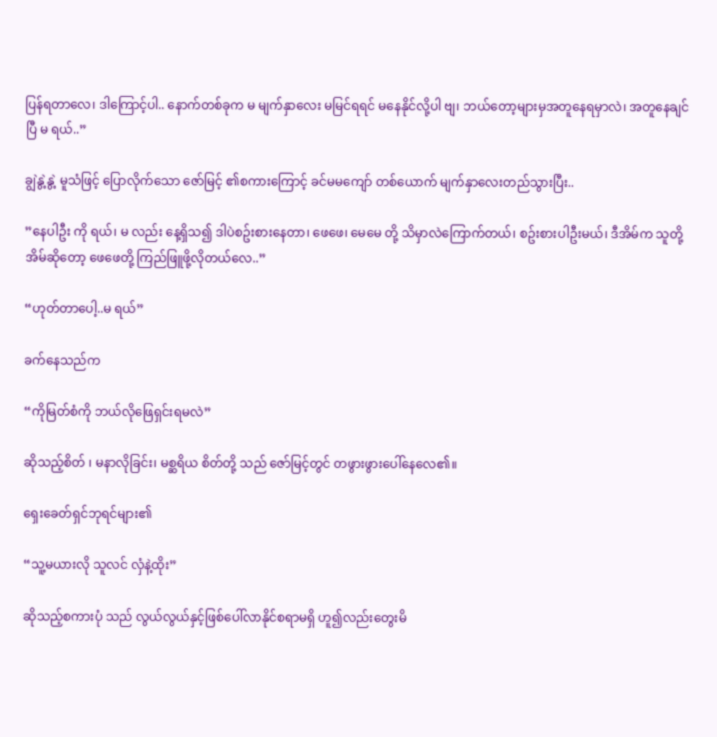ပြန်ရတာလေ၊ ဒါကြောင့်ပါ.. နောက်တစ်ခုက မ မျက်နှာလေး မမြင်ရရင် မနေနိုင်လို့ပါ ဗျ၊ ဘယ်တော့များမှအတူနေရမှာလဲ၊ အတူနေချင်ပြီ မ ရယ်..”

ချွဲနွဲ့နွဲ့ မူသံဖြင့် ပြောလိုက်သော ဇော်မြင့် ၏စကားကြောင့် ခင်မမကျော် တစ်ယောက် မျက်နှာလေးတည်သွားပြီး..

”နေပါဦး ကို ရယ်၊ မ လည်း နေ့ရှိသ၍ ဒါပဲစဥ်းစားနေတာ၊ ဖေဖေ၊ မေမေ တို့ သိမှာလဲကြောက်တယ်၊ စဥ်းစားပါဦးမယ်၊ ဒီအိမ်က သူတို့အိမ်ဆိုတော့ ဖေဖေတို့ ကြည်ဖြူဖို့လိုတယ်လေ..”

“ဟုတ်တာပေါ့..မ ရယ်”

ခက်နေသည်က

“ကိုမြတ်စံကို ဘယ်လိုဖြေရှင်းရမလဲ”

ဆိုသည့်စိတ် ၊ မနာလိုခြင်း၊ မစ္ဆရိယ စိတ်တို့ သည် ဇော်မြင့်တွင် တဖွားဖွားပေါ်နေလေ၏။

ရှေးခေတ်ရှင်ဘုရင်များ၏

“သူ့မယားလို သူလင် လှံနဲ့ထိုး”

ဆိုသည့်စကားပုံ သည် လွယ်လွယ်နှင့်ဖြစ်ပေါ်လာနိုင်စရာမရှိ ဟူ၍လည်းတွေးမိ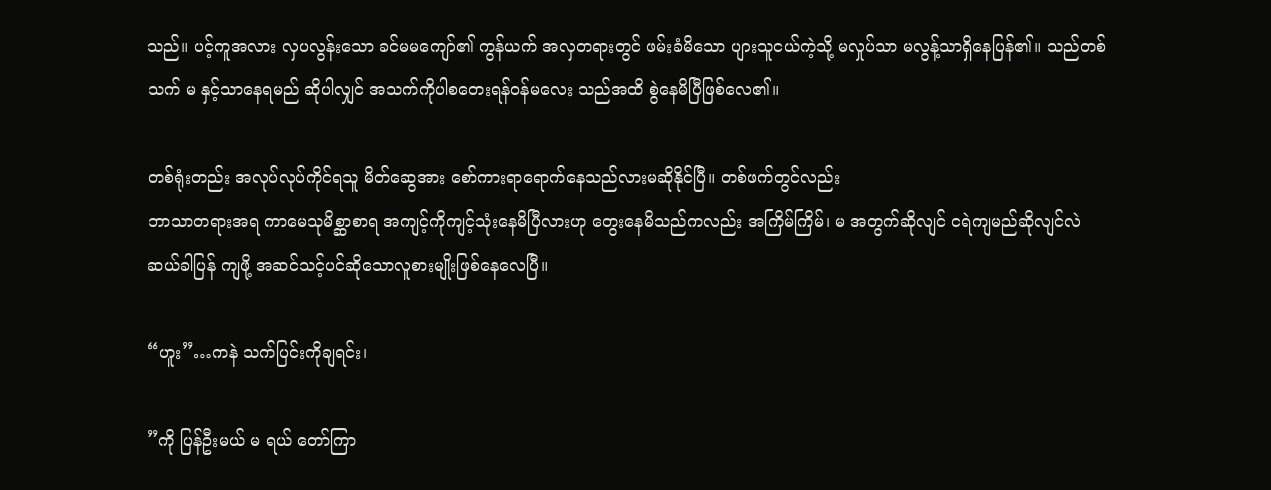သည်။ ပင့်ကူအလား လှပလွန်းသော ခင်မမကျော်၏ ကွန်ယက် အလှတရားတွင် ဖမ်းခံမိသော ပျားသူငယ်ကဲ့သို့ မလှုပ်သာ မလွန့်သာရှိနေပြန်၏။ သည်တစ်သက် မ နှင့်သာနေရမည် ဆိုပါလျှင် အသက်ကိုပါစတေးရန်ဝန်မလေး သည်အထိ စွဲနေမိပြီဖြစ်လေ၏။

တစ်ရုံးတည်း အလုပ်လုပ်ကိုင်ရသူ မိတ်ဆွေအား စော်ကားရာရောက်နေသည်လားမဆိုနိုင်ပြီ။ တစ်ဖက်တွင်လည်း
ဘာသာတရားအရ ကာမေသုမိစ္ဆာစာရ အကျင့်ကိုကျင့်သုံးနေမိပြီလားဟု တွေးနေမိသည်ကလည်း အကြိမ်ကြိမ်၊ မ အတွက်ဆိုလျင် ငရဲကျမည်ဆိုလျင်လဲ ဆယ်ခါပြန် ကျဖို့ အဆင်သင့်ပင်ဆိုသောလူစားမျိုးဖြစ်နေလေပြီ။

“ဟူး”…ကနဲ သက်ပြင်းကိုချရင်း၊

”ကို ပြန်ဦးမယ် မ ရယ် တော်ကြာ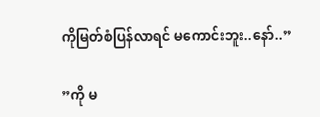ကိုမြတ်စံပြန်လာရင် မကောင်းဘူး..နော်..”

”ကို မ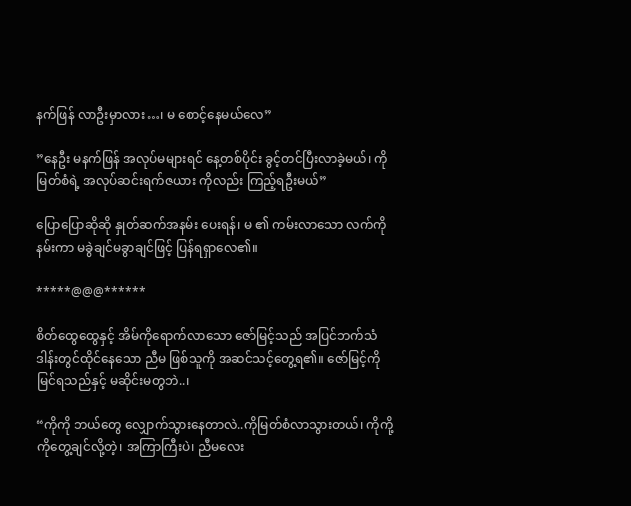နက်ဖြန် လာဦးမှာလား…၊ မ စောင့်နေမယ်လေ”

”နေဦး မနက်ဖြန် အလုပ်မများရင် နေ့တစ်ပိုင်း ခွင့်တင်ပြီးလာခဲ့မယ်၊ ကိုမြတ်စံရဲ့ အလုပ်ဆင်းရက်ဇယား ကိုလည်း ကြည့်ရဦးမယ်”

ပြောပြောဆိုဆို နှုတ်ဆက်အနမ်း ပေးရန်၊ မ ၏ ကမ်းလာသော လက်ကို နမ်းကာ မခွဲချင်မခွာချင်ဖြင့် ပြန်ရရှာလေ၏။

*****@@@******

စိတ်ထွေထွေနှင့် အိမ်ကိုရောက်လာသော ဇော်မြင့်သည် အပြင်ဘက်သံဒါန်းတွင်ထိုင်နေသော ညီမ ဖြစ်သူကို အဆင်သင့်တွေ့ရ၏။ ဇော်မြင့်ကို မြင်ရသည်နှင့် မဆိုင်းမတွဘဲ..၊

“ကိုကို ဘယ်တွေ လျှောက်သွားနေတာလဲ..ကိုမြတ်စံလာသွားတယ်၊ ကိုကို့ ကိုတွေ့ချင်လို့တဲ့၊ အကြာကြီးပဲ၊ ညီမလေး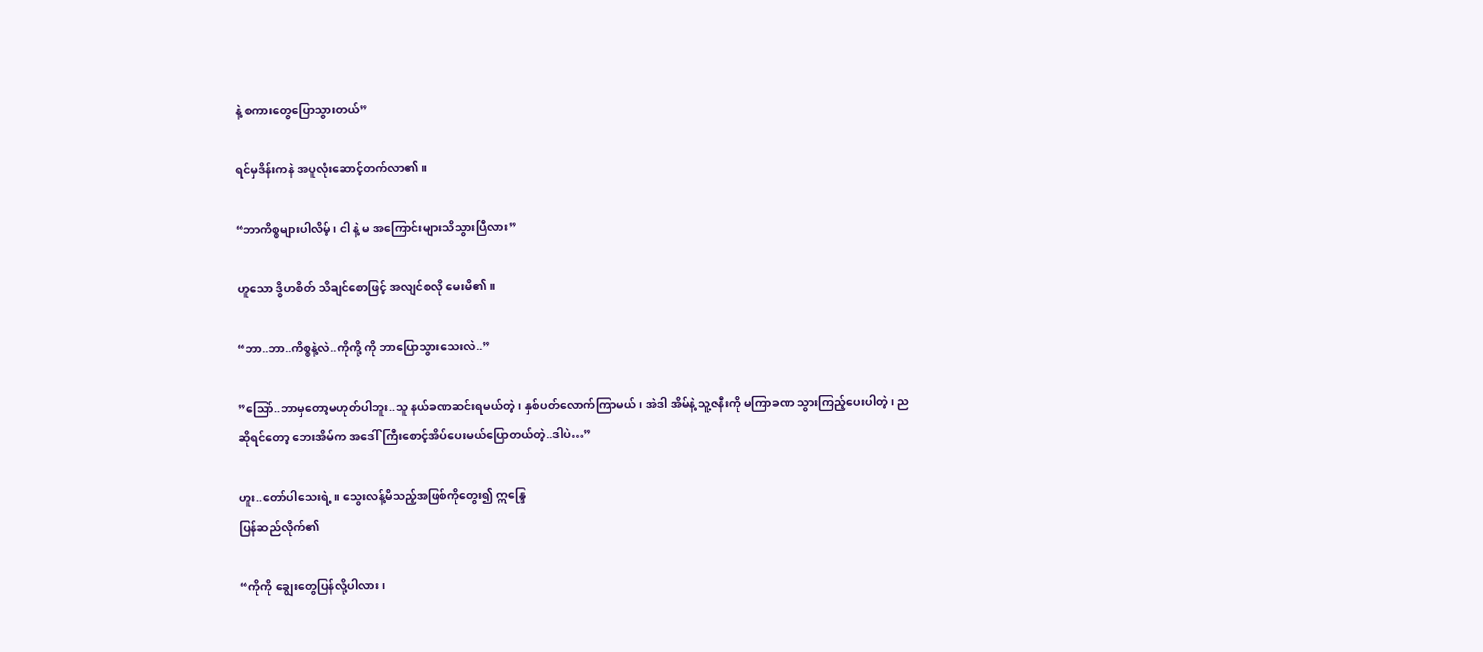နဲ့ စကားတွေပြောသွားတယ်”

ရင်မှဒိန်းကနဲ အပူလုံးဆောင့်တက်လာ၏။

“ဘာကိစ္စများပါလိမ့်၊ ငါ နဲ့ မ အကြောင်းများသိသွားပြီလား”

ဟူသော ဒွိဟစိတ် သိချင်စောဖြင့် အလျင်စလို မေးမိ၏။

“ဘာ..ဘာ..ကိစ္စနဲ့လဲ..ကိုကို့ ကို ဘာပြောသွားသေးလဲ..”

”သြော်..ဘာမှတော့မဟုတ်ပါဘူး..သူ နယ်ခဏဆင်းရမယ်တဲ့၊ နှစ်ပတ်လောက်ကြာမယ်၊ အဲဒါ အိမ်နဲ့ သူ့ဇနီးကို မကြာခဏ သွားကြည့်ပေးပါတဲ့၊ ည ဆိုရင်တော့ ဘေးအိမ်က အဒေါ်ကြီးစောင့်အိပ်ပေးမယ်ပြောတယ်တဲ့..ဒါပဲ…”

ဟူး..တော်ပါသေးရဲ့။ သွေးလန့်မိသည့်အဖြစ်ကိုတွေး၍ ဣန္ဒြေ
ပြန်ဆည်လိုက်၏

“ကိုကို ချွေးတွေပြန်လို့ပါလား၊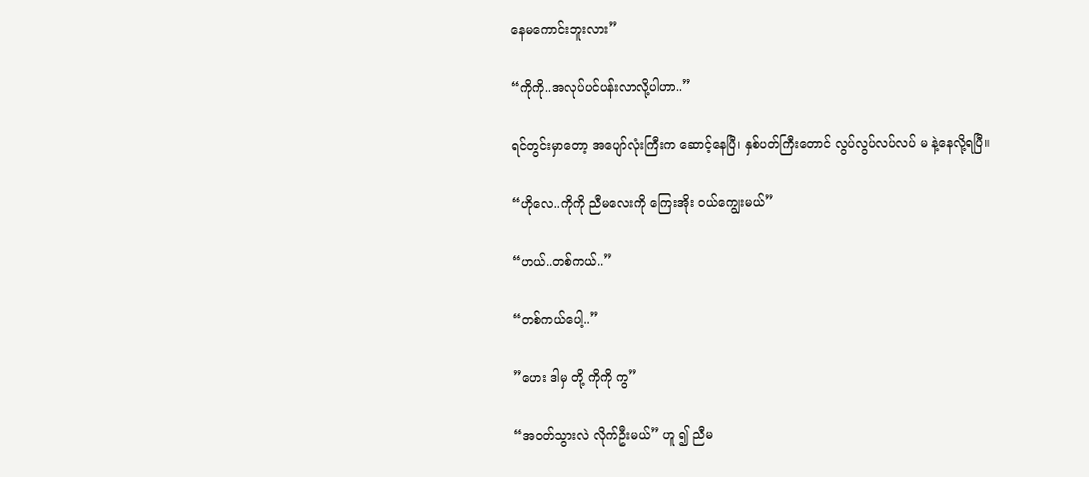နေမကောင်းဘူးလား”

“ကိုကို..အလုပ်ပင်ပန်းလာလို့ပါဟာ..”

ရင်တွင်းမှာတော့ အပျော်လုံးကြီးက ဆောင့်နေပြီ၊ နှစ်ပတ်ကြီးတောင် လွပ်လွပ်လပ်လပ် မ နဲ့နေလို့ရပြီ။

“ဟိုလေ..ကိုကို ညီမလေးကို ကြေးအိုး ဝယ်ကျွေးမယ်”

“ဟယ်..တစ်ကယ်..”

“တစ်ကယ်ပေါ့..”

”ဟေး ဒါမှ တို့ ကိုကို ကွ”

“အဝတ်သွားလဲ လိုက်ဦးမယ်” ဟူ ၍ ညီမ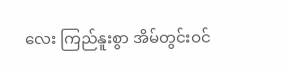လေး ကြည်နူးစွာ အိမ်တွင်းဝင်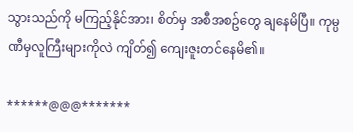သွားသည်ကို မကြည့်နိုင်အား၊ စိတ်မှ အစီအစဥ်တွေ ချနေမိပြီ။ ကုမ္ပဏီမှလူကြီးများကိုလဲ ကျိတ်၍ ကျေးဇူးတင်နေမိ၏။

******@@@*******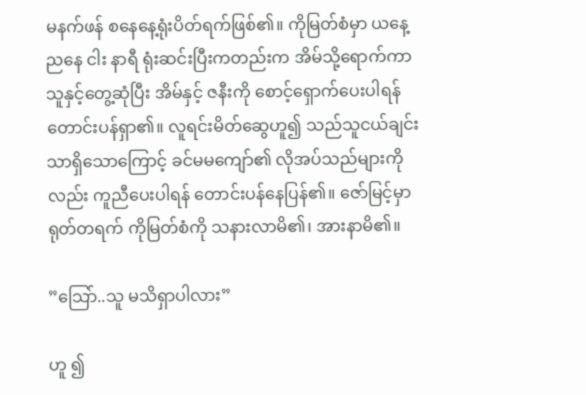မနက်ဖန် စနေနေ့ရုံးပိတ်ရက်ဖြစ်၏။ ကိုမြတ်စံမှာ ယနေ့ညနေ ငါး နာရီ ရုံးဆင်းပြီးကတည်းက အိမ်သို့ရောက်ကာ သူနှင့်တွေ့ဆုံပြီး အိမ်နှင့် ဇနီးကို စောင့်ရှောက်ပေးပါရန် တောင်းပန်ရှာ၏။ လူရင်းမိတ်ဆွေဟူ၍ သည်သူငယ်ချင်းသာရှိသောကြောင့် ခင်မမကျော်၏ လိုအပ်သည်များကိုလည်း ကူညီပေးပါရန် တောင်းပန်နေပြန်၏။ ဇော်မြင့်မှာ ရုတ်တရက် ကိုမြတ်စံကို သနားလာမိ၏၊ အားနာမိ၏။

”သြော်..သူ မသိရှာပါလား”

ဟူ ၍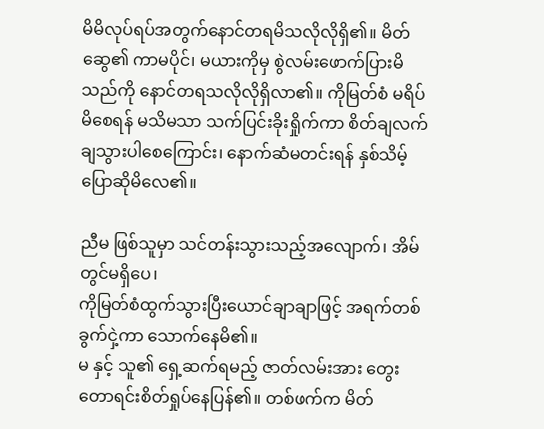မိမိလုပ်ရပ်အတွက်နောင်တရမိသလိုလိုရှိ၏။ မိတ်ဆွေ၏ ကာမပိုင်၊ မယားကိုမှ စွဲလမ်းဖောက်ပြားမိသည်ကို နောင်တရသလိုလိုရှိလာ၏။ ကိုမြတ်စံ မရိပ်မိစေရန် မသိမသာ သက်ပြင်းခိုးရှိုက်ကာ စိတ်ချလက်ချသွားပါစေကြောင်း၊ နောက်ဆံမတင်းရန် နှစ်သိမ့်ပြောဆိုမိလေ၏။

ညီမ ဖြစ်သူမှာ သင်တန်းသွားသည့်အလျောက်၊ အိမ်တွင်မရှိပေ၊
ကိုမြတ်စံထွက်သွားပြီးယောင်ချာချာဖြင့် အရက်တစ်ခွက်ငှဲ့ကာ သောက်နေမိ၏။
မ နှင့် သူ၏ ရှေ့ဆက်ရမည့် ဇာတ်လမ်းအား တွေးတောရင်းစိတ်ရှုပ်နေပြန်၏။ တစ်ဖက်က မိတ်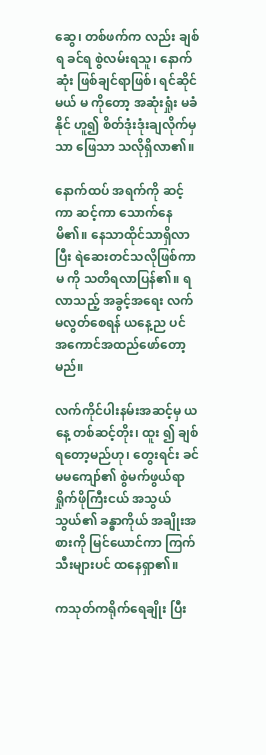ဆွေ၊ တစ်ဖက်က လည်း ချစ်ရ ခင်ရ စွဲလမ်းရသူ၊ နောက်ဆုံး ဖြစ်ချင်ရာဖြစ်၊ ရင်ဆိုင်မယ် မ ကိုတော့ အဆုံးရှုံး မခံနိုင် ဟူ၍ စိတ်ဒုံးဒုံးချလိုက်မှသာ ဖြေသာ သလိုရှိလာ၏။

နောက်ထပ် အရက်ကို ဆင့်ကာ ဆင့်ကာ သောက်နေမိ၏။ နေသာထိုင်သာရှိလာပြီး ရဲဆေးတင်သလိုဖြစ်ကာ မ ကို သတိရလာပြန်၏။ ရလာသည့် အခွင့်အရေး လက်မလွတ်စေရန် ယနေ့ည ပင် အကောင်အထည်ဖော်တော့မည်။

လက်ကိုင်ပါးနမ်းအဆင့်မှ ယနေ့ တစ်ဆင့်တိုး၊ ထူး ၍ ချစ်ရတော့မည်ဟု၊ တွေးရင်း ခင်မမကျော်၏ စွဲမက်ဖွယ်ရာ ရှိုက်ဖိုကြီးငယ် အသွယ်သွယ်၏ ခန္ဓာကိုယ် အချိုးအစားကို မြင်ယောင်ကာ ကြက်သီးများပင် ထနေရှာ၏။

ကသုတ်ကရိုက်ရေချိုး ပြီး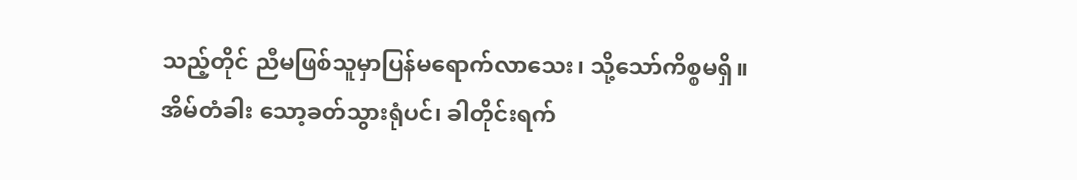သည့်တိုင် ညီမဖြစ်သူမှာပြန်မရောက်လာသေး၊ သို့သော်ကိစ္စမရှိ။ အိမ်တံခါး သော့ခတ်သွားရုံပင်၊ ခါတိုင်းရက်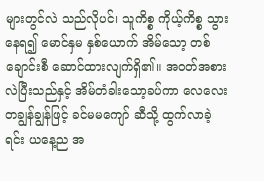များတွင်လဲ သည်လိုပင်၊ သူကိစ္စ ကိုယ့်ကိစ္စ သွားနေရ၍ မောင်နှမ နှစ်ယောက် အိမ်သော့ တစ်ချောင်းစီ ဆောင်ထားလျက်ရှိ၏။ အဝတ်အစားလဲပြီးသည်နှင့် အိမ်တံခါးသော့ခပ်ကာ လေလေးတချွန်ချွန်ဖြင့် ခင်မမကျော် ဆီသို့ ထွက်လာခဲ့ရင်း ယနေ့ည အ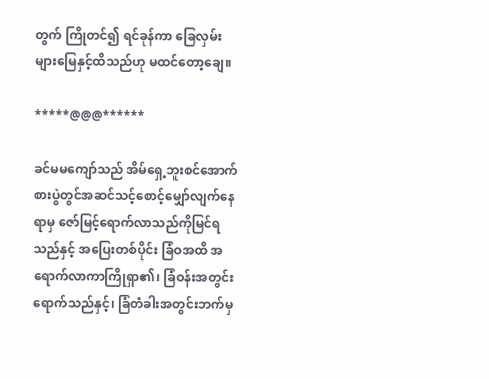တွက် ကြိုတင်၍ ရင်ခုန်ကာ ခြေလှမ်းများမြေနှင့်ထိသည်ဟု မထင်တော့ချေ။

*****@@@******

ခင်မမကျော်သည် အိမ်ရှေ့ဘူးစင်အောက်စားပွဲတွင်အဆင်သင့်စောင့်မျှော်လျက်နေရာမှ ဇော်မြင့်ရောက်လာသည်ကိုမြင်ရသည်နှင့် အပြေးတစ်ပိုင်း ခြံဝအထိ အရောက်လာကာကြိုရှာ၏၊ ခြံဝန်းအတွင်းရောက်သည်နှင့်၊ ခြံတံခါးအတွင်းဘက်မှ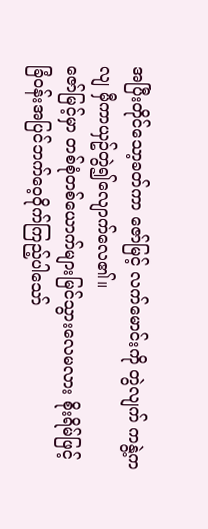အပြီးတိုင်သော့ခတ်ကာ ဇော်မြင့် လက်မောင်းကို တွဲလျက် ကနွဲ့ကလျ မှီကာယှဥ်တွဲ၍လျောက်လေ၏။
ဇော်မြင့်မှာ တစ်စုံတစ်ယောက်များမြင်သွားလေမလား စိုးရိမ်ဖြင့် ခြံဝန်းအပြင်ဘက်ဝေ့ဝိုက်ကြည့်ပါသော်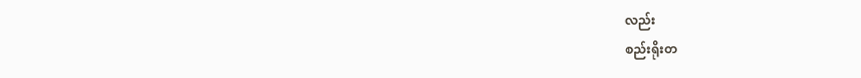လည်း
စည်းရိုးတ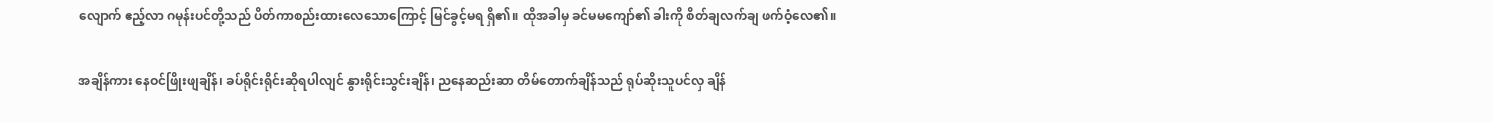လျောက် ဧည့်လာ ဂမုန်းပင်တို့သည် ပိတ်ကာစည်းထားလေသောကြောင့် မြင်ခွင့်မရ ရှိ၏။ ထိုအခါမှ ခင်မမကျော်၏ ခါးကို စိတ်ချလက်ချ ဖက်ဝံ့လေ၏။

အချိန်ကား နေဝင်ဖြိုးဖျချိန်၊ ခပ်ရိုင်းရိုင်းဆိုရပါလျင် နွားရိုင်းသွင်းချိန်၊ ညနေဆည်းဆာ တိမ်တောက်ချိန်သည် ရုပ်ဆိုးသူပင်လှ ချိန်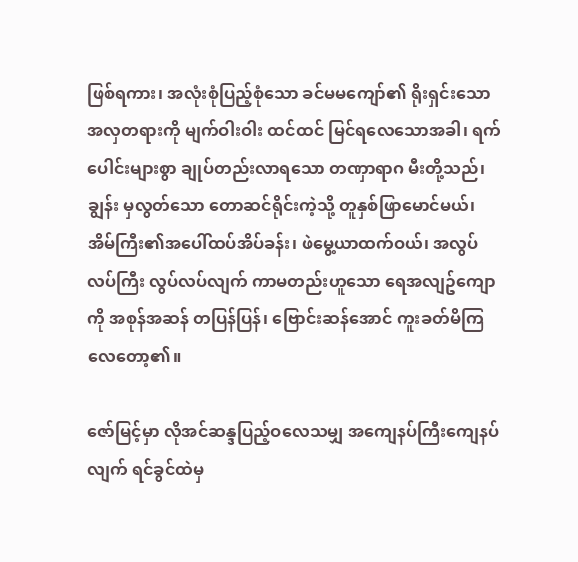ဖြစ်ရကား၊ အလုံးစုံပြည့်စုံသော ခင်မမကျော်၏ ရိုးရှင်းသော အလှတရားကို မျက်ဝါးဝါး ထင်ထင် မြင်ရလေသောအခါ၊ ရက်ပေါင်းများစွာ ချုပ်တည်းလာရသော တဏှာရာဂ မီးတို့သည်၊ ချွန်း မှလွတ်သော တောဆင်ရိုင်းကဲ့သို့ တူနှစ်ဖြာမောင်မယ်၊ အိမ်ကြီး၏အပေါ်ထပ်အိပ်ခန်း၊ ဖဲမွေ့ယာထက်ဝယ်၊ အလွပ်လပ်ကြီး လွပ်လပ်လျက် ကာမတည်းဟူသော ရေအလျဥ်ကျောကို အစုန်အဆန် တပြန်ပြန်၊ ဗြောင်းဆန်အောင် ကူးခတ်မိကြလေတော့၏။

ဇော်မြင့်မှာ လိုအင်ဆန္ဒပြည့်ဝလေသမျှ အကျေနပ်ကြီးကျေနပ်လျက် ရင်ခွင်ထဲမှ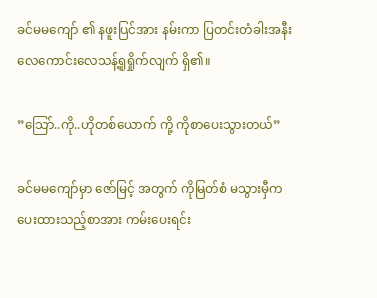ခင်မမကျော် ၏ နဖူးပြင်အား နမ်းကာ ပြတင်းတံခါးအနီး လေကောင်းလေသန့်ရူရှိုက်လျက် ရှိ၏။

”သြော်..ကို..ဟိုတစ်ယောက် ကို့ ကိုစာပေးသွားတယ်”

ခင်မမကျော်မှာ ဇော်မြင့် အတွက် ကိုမြတ်စံ မသွားမှီက
ပေးထားသည့်စာအား ကမ်းပေးရင်း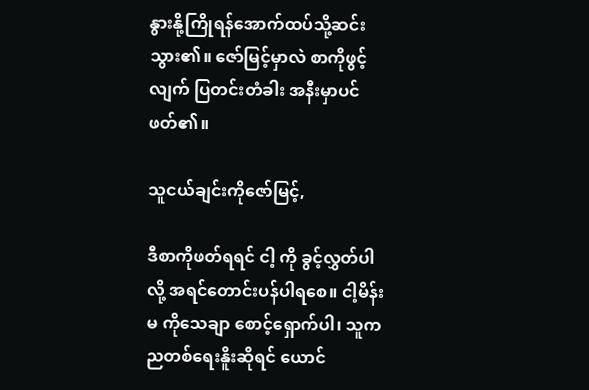နွားနို့ကြိုရန်အောက်ထပ်သို့ဆင်းသွား၏။ ဇော်မြင့်မှာလဲ စာကိုဖွင့်လျက် ပြတင်းတံခါး အနီးမှာပင် ဖတ်၏။

သူငယ်ချင်းကိုဇော်မြင့်,

ဒီစာကိုဖတ်ရရင် ငါ့ ကို ခွင့်လွှတ်ပါလို့ အရင်တောင်းပန်ပါရစေ။ ငါ့မိန်းမ ကိုသေချာ စောင့်ရှောက်ပါ၊ သူက ညတစ်ရေးနိူးဆိုရင် ယောင်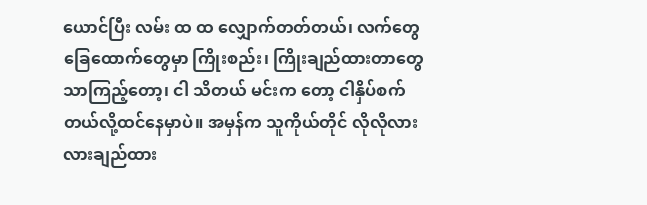ယောင်ပြီး လမ်း ထ ထ လျှောက်တတ်တယ်၊ လက်တွေခြေထောက်တွေမှာ ကြိုးစည်း၊ ကြိုးချည်ထားတာတွေသာကြည့်တော့၊ ငါ သိတယ် မင်းက တော့ ငါနှိပ်စက်တယ်လို့ထင်နေမှာပဲ။ အမှန်က သူကိုယ်တိုင် လိုလိုလားလားချည်ထား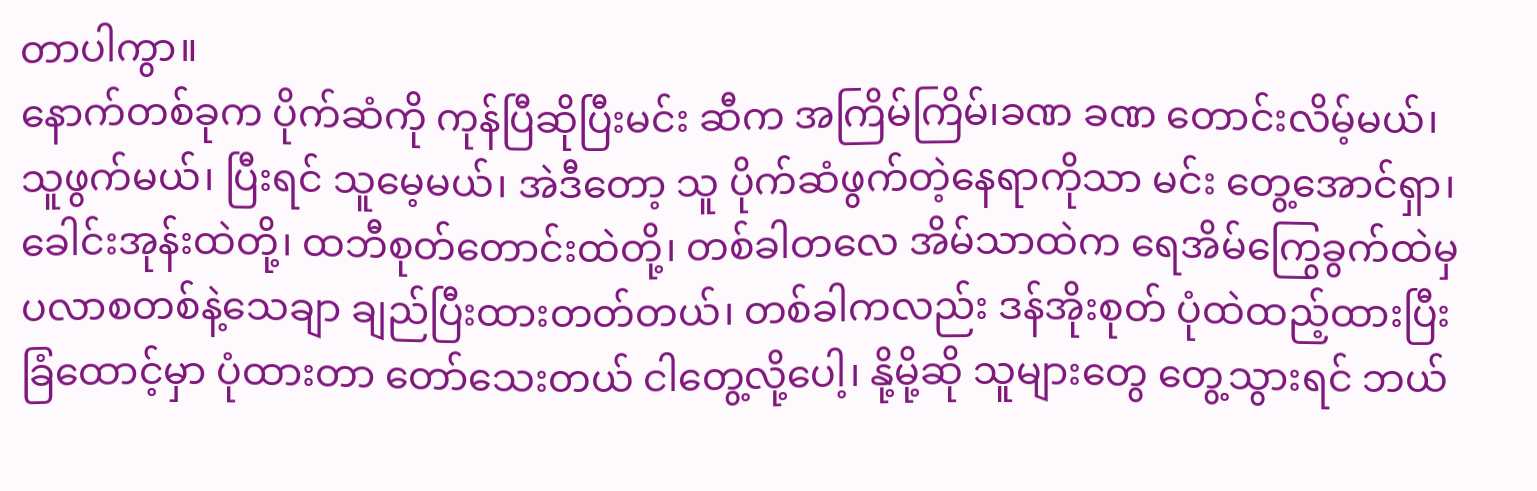တာပါကွာ။
နောက်တစ်ခုက ပိုက်ဆံကို ကုန်ပြီဆိုပြီးမင်း ဆီက အကြိမ်ကြိမ်၊ခဏ ခဏ တောင်းလိမ့်မယ်၊ သူဖွက်မယ်၊ ပြီးရင် သူမေ့မယ်၊ အဲဒီတော့ သူ ပိုက်ဆံဖွက်တဲ့နေရာကိုသာ မင်း တွေ့အောင်ရှာ၊ ခေါင်းအုန်းထဲတို့၊ ထဘီစုတ်တောင်းထဲတို့၊ တစ်ခါတလေ အိမ်သာထဲက ရေအိမ်ကြွေခွက်ထဲမှ ပလာစတစ်နဲ့သေချာ ချည်ပြီးထားတတ်တယ်၊ တစ်ခါကလည်း ဒန်အိုးစုတ် ပုံထဲထည့်ထားပြီးခြံထောင့်မှာ ပုံထားတာ တော်သေးတယ် ငါတွေ့လို့ပေါ့၊ နို့မို့ဆို သူများတွေ တွေ့သွားရင် ဘယ်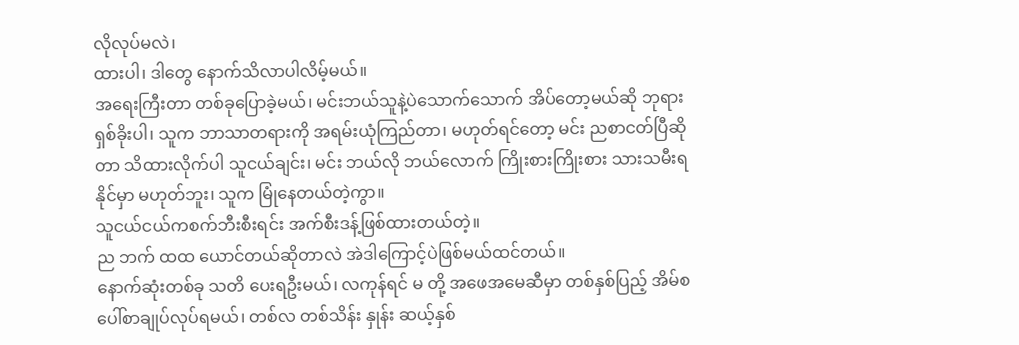လိုလုပ်မလဲ၊
ထားပါ၊ ဒါတွေ နောက်သိလာပါလိမ့်မယ်။
အရေးကြီးတာ တစ်ခုပြောခဲ့မယ်၊ မင်းဘယ်သူနဲ့ပဲသောက်သောက် အိပ်တော့မယ်ဆို ဘုရားရှစ်ခိုးပါ၊ သူက ဘာသာတရားကို အရမ်းယုံကြည်တာ၊ မဟုတ်ရင်တော့ မင်း ညစာငတ်ပြီဆိုတာ သိထားလိုက်ပါ သူငယ်ချင်း၊ မင်း ဘယ်လို ဘယ်လောက် ကြိုးစားကြိုးစား သားသမီးရနိုင်မှာ မဟုတ်ဘူး၊ သူက မြုံနေတယ်တဲ့ကွာ။
သူငယ်ငယ်ကစက်ဘီးစီးရင်း အက်စီးဒန့်ဖြစ်ထားတယ်တဲ့။
ည ဘက် ထထ ယောင်တယ်ဆိုတာလဲ အဲဒါကြောင့်ပဲဖြစ်မယ်ထင်တယ်။
နောက်ဆုံးတစ်ခု သတိ ပေးရဦးမယ်၊ လကုန်ရင် မ တို့ အဖေအမေဆီမှာ တစ်နှစ်ပြည့် အိမ်စပေါ်စာချုပ်လုပ်ရမယ်၊ တစ်လ တစ်သိန်း နှုန်း ဆယ့်နှစ်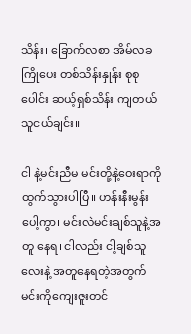သိန်း၊ ခြောက်လစာ အိမ်လခကြိုပေး တစ်သိန်းနှုန်း စုစုပေါင်း ဆယ့်ရှစ်သိန်း ကျတယ်သူငယ်ချင်း။

ငါ နဲ့မင်းညီမ မင်းတို့နဲ့ဝေးရာကို ထွက်သွားပါပြီ။ ဟန်းနီးမွန်းပေါ့ကွာ၊ မင်းလဲမင်းချစ်သူနဲ့အတူ နေရ၊ ငါလည်း ငါ့ချစ်သူလေးနဲ့ အတူနေရတဲ့အတွက် မင်းကိုကျေးဇူးတင်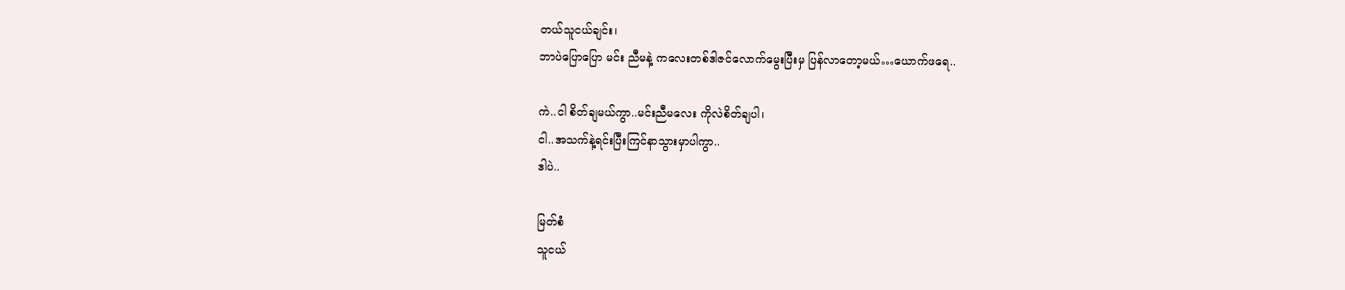တယ်သူငယ်ချင်း၊
ဘာပဲပြောပြော မင်း ညီမနဲ့ ကလေးတစ်ဒါဇင်လောက်မွေးပြီးမှ ပြန်လာတော့မယ်…ယောက်ဖရေ..

ကဲ..ငါ စိတ်ချမယ်ကွာ..မင်းညီမလေး ကိုလဲစိတ်ချပါ၊
ငါ..အသက်နဲ့ရင်းပြီးကြင်နာသွားမှာပါကွာ..
ဒါပဲ..

မြတ်စံ
သူငယ်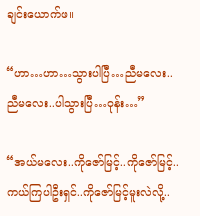ချင်းယောက်ဖ။

“ဟာ…ဟာ…သွားပါပြီ…ညီမလေး..ညီမလေး..ပါသွားပြီ…ဝုန်း…”

“အယ်မလေး..ကိုဇော်မြင့်..ကိုဇော်မြင့်..
ကယ်ကြပါဦးရှင်..ကိုဇော်မြင့်မူးလဲလို့..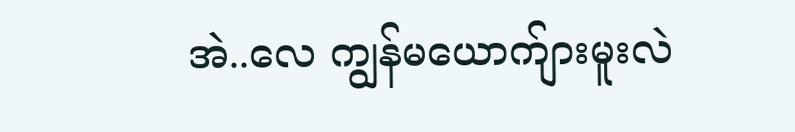အဲ..လေ ကျွန်မယောက်ျားမူးလဲ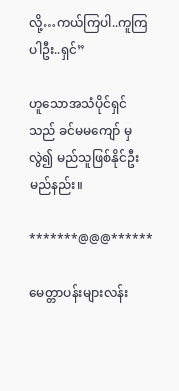လို့…ကယ်ကြပါ..ကူကြပါဦး..ရှင်”

ဟူသောအသံပိုင်ရှင်သည် ခင်မမကျော် မှလွဲ၍ မည်သူဖြစ်နိုင်ဦးမည်နည်း။

*******@@@******

မေတ္တာပန်းများလန်း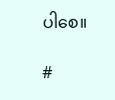ပါစေ။

#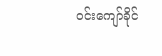ဝင်းကျော်ခိုင်